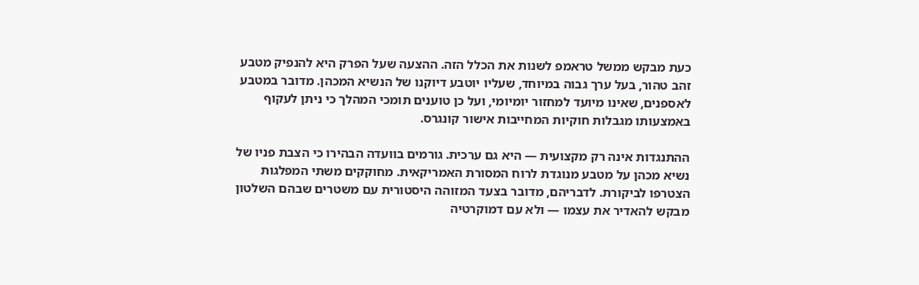כעת מבקש ממשל טראמפ לשנות את הכלל הזה. ההצעה שעל הפרק היא להנפיק מטבע זהב טהור, בעל ערך גבוה במיוחד, שעליו יוטבע דיוקנו של הנשיא המכהן. מדובר במטבע לאספנים, שאינו מיועד למחזור יומיומי, ועל כן טוענים תומכי המהלך כי ניתן לעקוף באמצעותו מגבלות חוקיות המחייבות אישור קונגרס.

ההתנגדות אינה רק מקצועית — היא גם ערכית. גורמים בוועדה הבהירו כי הצבת פניו של נשיא מכהן על מטבע מנוגדת לרוח המסורת האמריקאית. מחוקקים משתי המפלגות הצטרפו לביקורת. לדבריהם, מדובר בצעד המזוהה היסטורית עם משטרים שבהם השלטון מבקש להאדיר את עצמו — ולא עם דמוקרטיה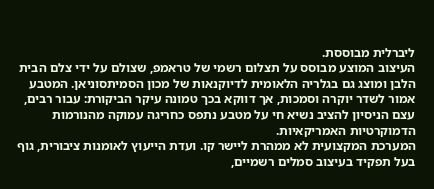ליברלית מבוססת.
העיצוב המוצע מבוסס על תצלום רשמי של טראמפ, שצולם על ידי צלם הבית הלבן ומוצג גם בגלריה הלאומית לדיוקנאות של מכון הסמיתסוניאן. המטבע אמור לשדר יוקרה וסמכות, אך דווקא בכך טמונה עיקר הביקורת: עבור רבים, עצם הניסיון להציב נשיא חי על מטבע נתפס כחריגה עמוקה מהנורמות הדמוקרטיות האמריקאיות.
המערכת המקצועית לא ממהרת ליישר קו. ועדת הייעוץ לאומנות ציבורית, גוף בעל תפקיד בעיצוב סמלים רשמיים,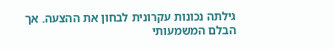גילתה נכונות עקרונית לבחון את ההצעה. אך הבלם המשמעותי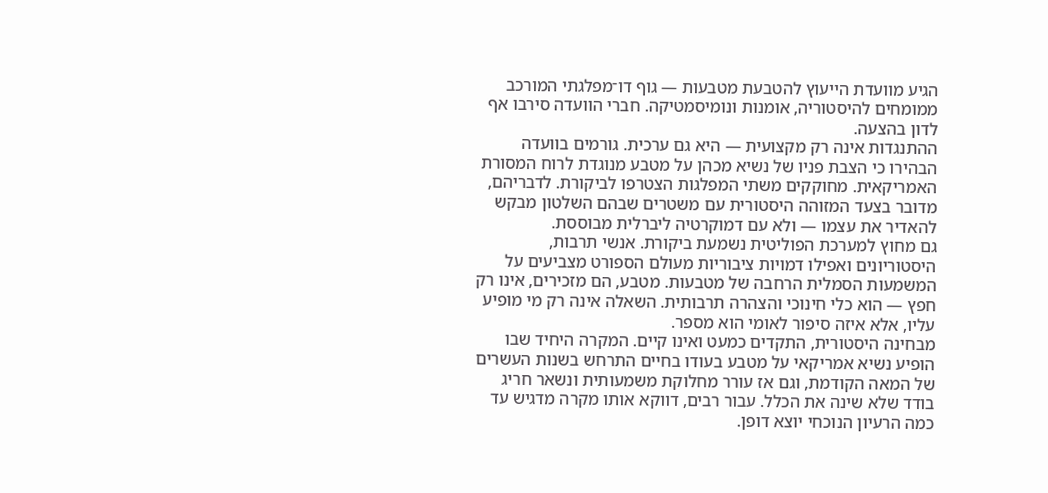הגיע מוועדת הייעוץ להטבעת מטבעות — גוף דו־מפלגתי המורכב ממומחים להיסטוריה, אומנות ונומיסמטיקה. חברי הוועדה סירבו אף לדון בהצעה.
ההתנגדות אינה רק מקצועית — היא גם ערכית. גורמים בוועדה הבהירו כי הצבת פניו של נשיא מכהן על מטבע מנוגדת לרוח המסורת האמריקאית. מחוקקים משתי המפלגות הצטרפו לביקורת. לדבריהם, מדובר בצעד המזוהה היסטורית עם משטרים שבהם השלטון מבקש להאדיר את עצמו — ולא עם דמוקרטיה ליברלית מבוססת.
גם מחוץ למערכת הפוליטית נשמעת ביקורת. אנשי תרבות, היסטוריונים ואפילו דמויות ציבוריות מעולם הספורט מצביעים על המשמעות הסמלית הרחבה של מטבעות. מטבע, הם מזכירים, אינו רק חפץ — הוא כלי חינוכי והצהרה תרבותית. השאלה אינה רק מי מופיע עליו, אלא איזה סיפור לאומי הוא מספר.
מבחינה היסטורית, התקדים כמעט ואינו קיים. המקרה היחיד שבו הופיע נשיא אמריקאי על מטבע בעודו בחיים התרחש בשנות העשרים של המאה הקודמת, וגם אז עורר מחלוקת משמעותית ונשאר חריג בודד שלא שינה את הכלל. עבור רבים, דווקא אותו מקרה מדגיש עד כמה הרעיון הנוכחי יוצא דופן.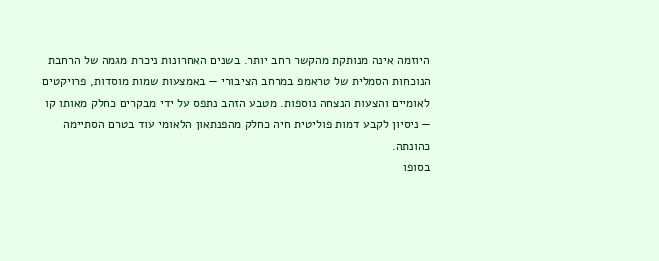היוזמה אינה מנותקת מהקשר רחב יותר. בשנים האחרונות ניכרת מגמה של הרחבת הנוכחות הסמלית של טראמפ במרחב הציבורי — באמצעות שמות מוסדות, פרויקטים לאומיים והצעות הנצחה נוספות. מטבע הזהב נתפס על ידי מבקרים כחלק מאותו קו — ניסיון לקבע דמות פוליטית חיה כחלק מהפנתאון הלאומי עוד בטרם הסתיימה כהונתה.
בסופו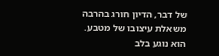של דבר, הדיון חורג בהרבה משאלת עיצובו של מטבע. הוא נוגע בלב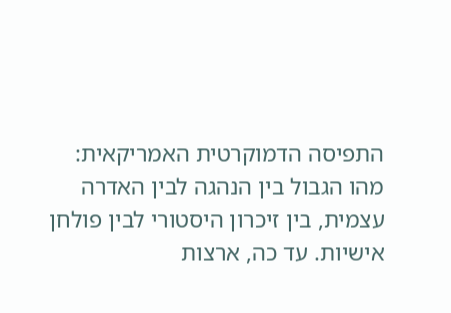התפיסה הדמוקרטית האמריקאית: מהו הגבול בין הנהגה לבין האדרה עצמית, בין זיכרון היסטורי לבין פולחן אישיות. עד כה, ארצות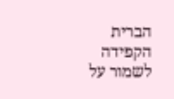הברית הקפידה לשמור על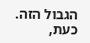הגבול הזה. כעת,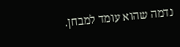נדמה שהוא עומד למבחן.